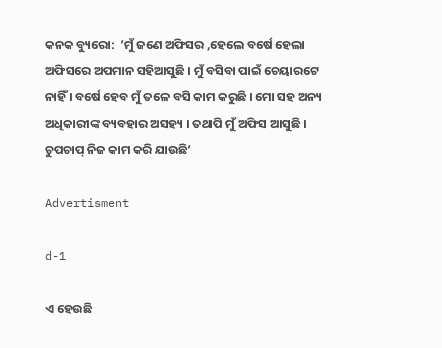କନକ ବ୍ୟୁରୋ:  ’ମୁଁ ଜଣେ ଅଫିସର ,ହେଲେ ବର୍ଷେ ହେଲା ଅଫିସରେ ଅପମାନ ସହିଆସୁଛି । ମୁଁ ବସିବା ପାଇଁ ଚେୟାରଟେ ନାହିଁ । ବର୍ଷେ ହେବ ମୁଁ ତଳେ ବସି କାମ କରୁଛି । ମୋ ସହ ଅନ୍ୟ ଅଧିକାରୀଙ୍କ ବ୍ୟବହାର ଅସହ୍ୟ । ତଥାପି ମୁଁ ଅଫିସ ଆସୁଛି । ଚୁପଚାପ୍ ନିଜ କାମ କରି ଯାଉଛି’

Advertisment

d-1

ଏ ହେଉଛି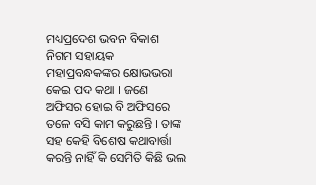ମଧ୍ୟପ୍ରଦେଶ ଭବନ ବିକାଶ ନିଗମ ସହାୟକ ମହାପ୍ରବନ୍ଧକଙ୍କର କ୍ଷୋଭଭରା କେଇ ପଦ କଥା । ଜଣେ ଅଫିସର ହୋଇ ବି ଅଫିସରେ ତଳେ ବସି କାମ କରୁଛନ୍ତି । ତାଙ୍କ ସହ କେହି ବିଶେଷ କଥାବାର୍ତ୍ତା କରନ୍ତି ନାହିଁ କି ସେମିତି କିଛି ଭଲ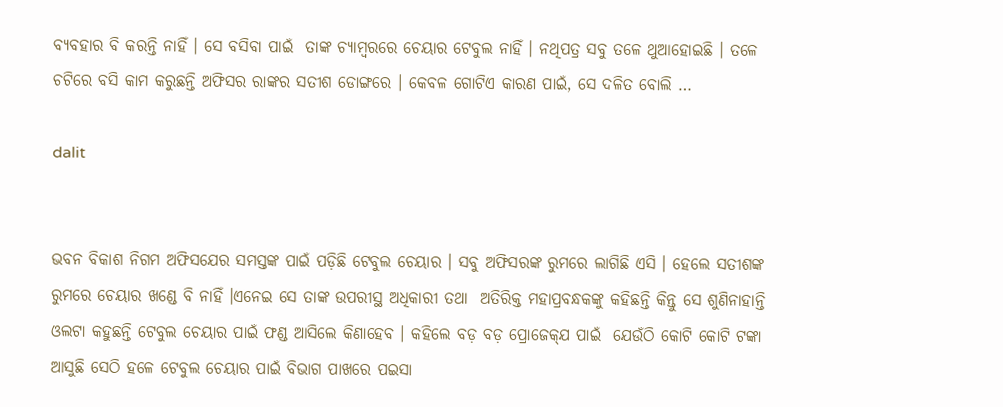ବ୍ୟବହାର ବି କରନ୍ତି ନାହିଁ । ସେ ବସିବା ପାଇଁ  ତାଙ୍କ ଚ୍ୟାମ୍ବରରେ ଚେୟାର ଟେବୁଲ ନାହିଁ । ନଥିପତ୍ର ସବୁ ତଳେ ଥୁଆହୋଇଛି । ତଳେ ଚଟିରେ ବସି କାମ କରୁଛନ୍ତି ଅଫିସର ରାଙ୍କର ସତୀଶ ଡୋଙ୍ଗରେ । କେବଳ ଗୋଟିଏ କାରଣ ପାଇଁ, ସେ ଦଳିତ ବୋଲି …

dalit


ଭବନ ବିକାଶ ନିଗମ ଅଫିସଯେର ସମସ୍ତଙ୍କ ପାଇଁ ପଡ଼ିଛି ଟେବୁଲ ଚେୟାର । ସବୁ ଅଫିସରଙ୍କ ରୁମରେ ଲାଗିଛି ଏସି । ହେଲେ ସତୀଶଙ୍କ ରୁମରେ ଚେୟାର ଖଣ୍ଡେ ବି ନାହିଁ ।ଏନେଇ ସେ ତାଙ୍କ ଉପରୀସ୍ଥ ଅଧିକାରୀ ତଥା  ଅତିରିକ୍ତ ମହାପ୍ରବନ୍ଧକଙ୍କୁ କହିଛନ୍ତି କିନ୍ତୁ ସେ ଶୁଣିନାହାନ୍ତି ଓଲଟା କହୁଛନ୍ତି ଟେବୁଲ ଚେୟାର ପାଇଁ ଫଣ୍ଡ ଆସିଲେ କିଣାହେବ । କହିଲେ ବଡ଼ ବଡ଼ ପ୍ରୋଜେକ୍‌ଯ ପାଇଁ  ଯେଉଁଠି କୋଟି କୋଟି ଟଙ୍କା ଆସୁଛି ସେଠି ହଳେ ଟେବୁଲ ଚେୟାର ପାଇଁ ବିଭାଗ ପାଖରେ ପଇସା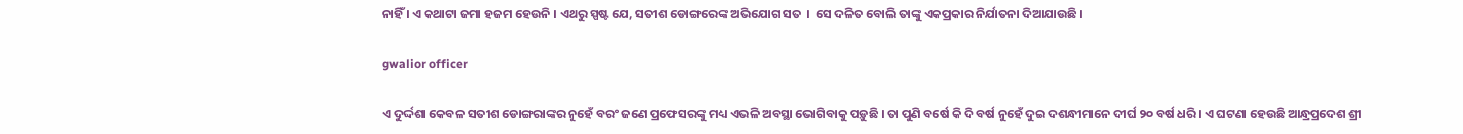ନାହିଁ । ଏ କଥାଟା ଜମା ହଜମ ହେଉନି । ଏଥରୁ ସ୍ପଷ୍ଟ ଯେ, ସତୀଶ ଡୋଙ୍ଗରେଙ୍କ ଅଭିଯୋଗ ସତ  ।  ସେ ଦଳିତ ବୋଲି ତାଙ୍କୁ ଏକପ୍ରକାର ନିର୍ଯାତନା ଦିଆଯାଉଛି ।

gwalior officer

ଏ ଦୁର୍ଦ୍ଦଶା କେବଳ ସତୀଶ ଡୋଙ୍ଗରାଙ୍କର ନୁହେଁ ବରଂ ଜଣେ ପ୍ରଫେସରଙ୍କୁ ମଧ୍ୟ ଏଭଳି ଅବସ୍ଥା ଭୋଗିବାକୁ ପଡ଼ୁଛି । ତା ପୁଣି ବର୍ଷେ କି ଦି ବର୍ଷ ନୁହେଁ ଦୁଇ ଦଶନ୍ଧୀମାନେ ଦୀର୍ଘ ୨୦ ବର୍ଷ ଧରି । ଏ ଘଟଣା ହେଉଛି ଆନ୍ଧ୍ରପ୍ରଦେଶ ଶ୍ରୀ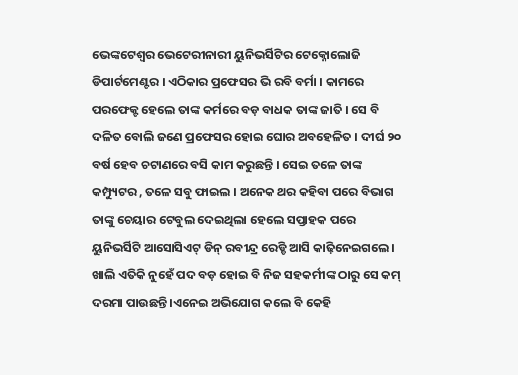ଭେଙ୍କଟେଶ୍ବର ଭେଟେରୀନାରୀ ୟୁନିଭର୍ସିଟିର ଟେକ୍ନୋଲୋଜି ଡିପାର୍ଟମେଣ୍ଟର । ଏଠିକାର ପ୍ରଫେସର ଭି ରବି ବର୍ମା । କାମରେ ପରଫେକ୍ଟ ହେଲେ ତାଙ୍କ କର୍ମରେ ବଡ଼ ବାଧକ ତାଙ୍କ ଜାତି । ସେ ବି ଦଳିତ ବୋଲି ଜଣେ ପ୍ରଫେସର ହୋଇ ଘୋର ଅବହେଳିତ । ଦୀର୍ଘ ୨୦ ବର୍ଷ ହେବ ଚଟାଣରେ ବସି କାମ କରୁଛନ୍ତି । ସେଇ ତଳେ ତାଙ୍କ କମ୍ପ୍ୟୁଟର , ତଳେ ସବୁ ଫାଇଲ । ଅନେକ ଥର କହିବା ପରେ ବିଭାଗ ତାଙ୍କୁ ଚେୟାର ଟେବୁଲ ଦେଇଥିଲା ହେଲେ ସପ୍ତାହକ ପରେ ୟୁନିଭର୍ସିଟି ଆସୋସିଏଟ୍ ଡିନ୍ ରବୀନ୍ଦ୍ର ରେଡ୍ଡି ଆସି କାଢ଼ିନେଇଗଲେ । ଖାଲି ଏତିକି ନୁହେଁ ପଦ ବଡ଼ ହୋଇ ବି ନିଜ ସହକର୍ମୀଙ୍କ ଠାରୁ ସେ କମ୍ ଦରମା ପାଉଛନ୍ତି ।ଏନେଇ ଅଭିଯୋଗ କଲେ ବି କେହି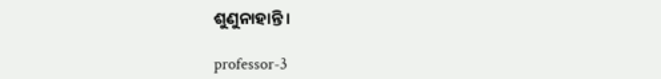ଶୁଣୁନାହାନ୍ତି ।

professor-3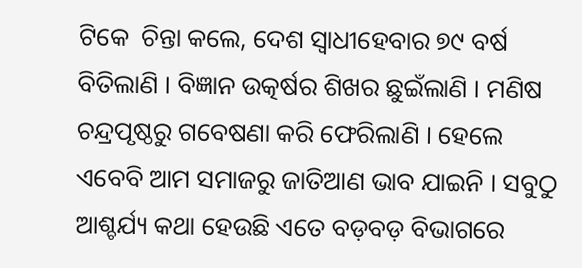ଟିକେ  ଚିନ୍ତା କଲେ, ଦେଶ ସ୍ବାଧୀହେବାର ୭୯ ବର୍ଷ ବିତିଲାଣି । ବିଜ୍ଞାନ ଉତ୍କର୍ଷର ଶିଖର ଛୁଇଁଲାଣି । ମଣିଷ ଚନ୍ଦ୍ରପୃଷ୍ଠରୁ ଗବେଷଣା କରି ଫେରିଲାଣି । ହେଲେ ଏବେବି ଆମ ସମାଜରୁ ଜାତିଆଣ ଭାବ ଯାଇନି । ସବୁଠୁ ଆଶ୍ଚର୍ଯ୍ୟ କଥା ହେଉଛି ଏତେ ବଡ଼ବଡ଼ ବିଭାଗରେ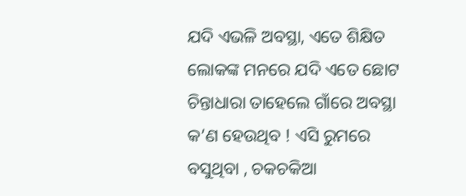ଯଦି ଏଭଳି ଅବସ୍ଥା, ଏତେ ଶିକ୍ଷିତ ଲୋକଙ୍କ ମନରେ ଯଦି ଏତେ ଛୋଟ ଚିନ୍ତାଧାରା ତାହେଲେ ଗାଁରେ ଅବସ୍ଥା କ’ଣ ହେଉଥିବ ! ଏସି ରୁମରେ ବସୁଥିବା , ଚକଚକିଆ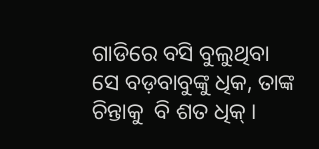ଗାଡିରେ ବସି ବୁଲୁଥିବା ସେ ବଡ଼ବାବୁଙ୍କୁ ଧିକ, ତାଙ୍କ ଚିନ୍ତାକୁ  ବି ଶତ ଧିକ୍ ।